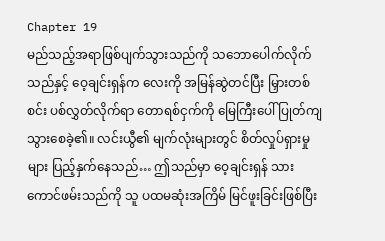Chapter 19
မည်သည့်အရာဖြစ်ပျက်သွားသည်ကို သဘောပေါက်လိုက်သည်နှင့် ဝေ့ချင်းရှန်က လေးကို အမြန်ဆွဲတင်ပြီး မြှားတစ်စင်း ပစ်လွှတ်လိုက်ရာ တောရစ်ငှက်ကို မြေကြီးပေါ် ပြုတ်ကျသွားစေခဲ့၏။ လင်းယွီ၏ မျက်လုံးများတွင် စိတ်လှုပ်ရှားမှုများ ပြည့်နှက်နေသည်… ဤသည်မှာ ဝေ့ချင်းရှန် သားကောင်ဖမ်းသည်ကို သူ ပထမဆုံးအကြိမ် မြင်ဖူးခြင်းဖြစ်ပြီး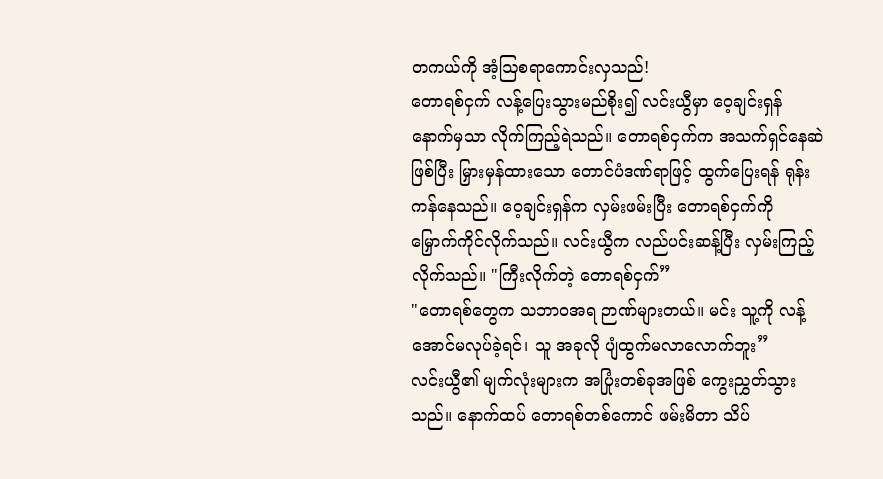တကယ်ကို အံ့ဩစရာကောင်းလှသည်!
တောရစ်ငှက် လန့်ပြေးသွားမည်စိုး၍ လင်းယွီမှာ ဝေ့ချင်းရှန် နောက်မှသာ လိုက်ကြည့်ရဲသည်။ တောရစ်ငှက်က အသက်ရှင်နေဆဲဖြစ်ပြီး မြှားမှန်ထားသော တောင်ပံဒဏ်ရာဖြင့် ထွက်ပြေးရန် ရုန်းကန်နေသည်။ ဝေ့ချင်းရှန်က လှမ်းဖမ်းပြီး တောရစ်ငှက်ကို မြှောက်ကိုင်လိုက်သည်။ လင်းယွီက လည်ပင်းဆန့်ပြီး လှမ်းကြည့်လိုက်သည်။ "ကြီးလိုက်တဲ့ တောရစ်ငှက်”
"တောရစ်တွေက သဘာဝအရ ဉာဏ်များတယ်။ မင်း သူ့ကို လန့်အောင်မလုပ်ခဲ့ရင်၊ သူ အခုလို ပျံထွက်မလာလောက်ဘူး”
လင်းယွီ၏ မျက်လုံးများက အပြုံးတစ်ခုအဖြစ် ကွေးညွှတ်သွားသည်။ နောက်ထပ် တောရစ်တစ်ကောင် ဖမ်းမိတာ သိပ်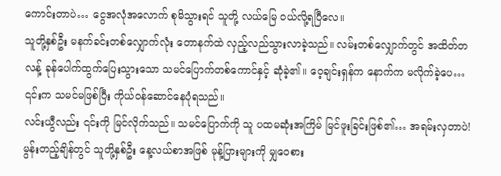ကောင်းတာပဲ… ငွေအလုံအလောက် စုမိသွားရင် သူတို့ လယ်မြေ ဝယ်လို့ရပြီလေ။
သူတို့နှစ်ဦး မနက်ခင်းတစ်လျှောက်လုံး တောနက်ထဲ လှည့်လည်သွားလာခဲ့သည်။ လမ်းတစ်လျှောက်တွင် အထိတ်တလန့် ခုန်ပေါက်ထွက်ပြေးသွားသော သမင်ပြောက်တစ်ကောင်နှင့် ဆုံခဲ့၏။ ဝေ့ချင်းရှန်က နောက်က မလိုက်ခဲ့ပေ… ၎င်းက သမင်မဖြစ်ပြီး ကိုယ်ဝန်ဆောင်နေပုံရသည်။
လင်းယွီလည်း ၎င်းကို မြင်လိုက်သည်။ သမင်ပြောက်ကို သူ ပထမဆုံးအကြိမ် မြင်ဖူးခြင်းဖြစ်၏… အရမ်းလှတာပဲ!
မွန်းတည့်ချိန်တွင် သူတို့နှစ်ဦး နေ့လယ်စာအဖြစ် မုန့်ပြားများကို မျှဝေစား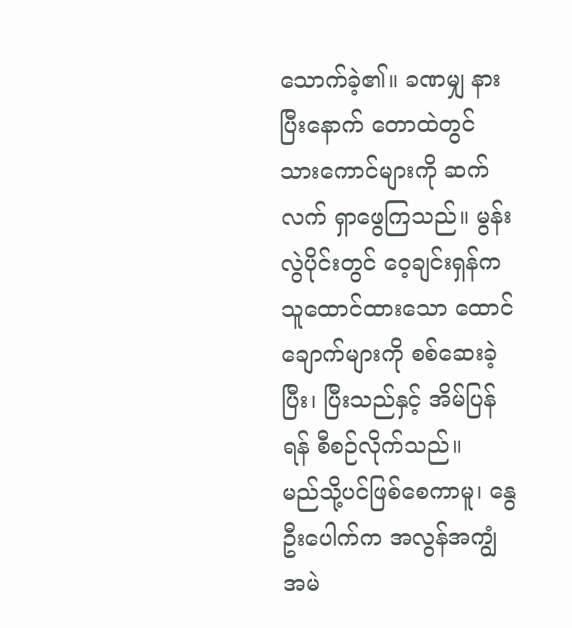သောက်ခဲ့၏။ ခဏမျှ နားပြီးနောက် တောထဲတွင် သားကောင်များကို ဆက်လက် ရှာဖွေကြသည်။ မွန်းလွဲပိုင်းတွင် ဝေ့ချင်းရှန်က သူထောင်ထားသော ထောင်ချောက်များကို စစ်ဆေးခဲ့ပြီး၊ ပြီးသည်နှင့် အိမ်ပြန်ရန် စီစဉ်လိုက်သည်။
မည်သို့ပင်ဖြစ်စေကာမူ၊ နွေဦးပေါက်က အလွန်အကျွံ အမဲ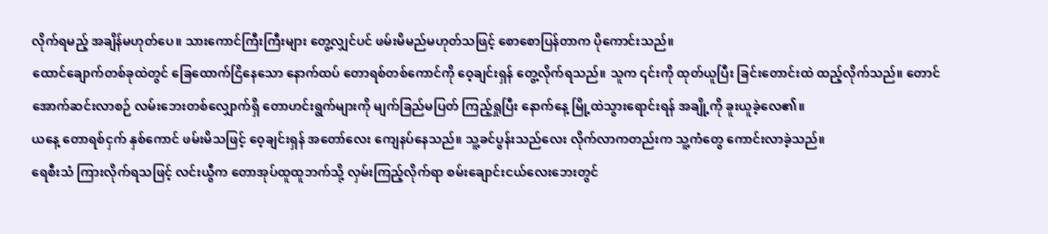လိုက်ရမည့် အချိန်မဟုတ်ပေ။ သားကောင်ကြီးကြီးများ တွေ့လျှင်ပင် ဖမ်းမိမည်မဟုတ်သဖြင့် စောစောပြန်တာက ပိုကောင်းသည်။
ထောင်ချောက်တစ်ခုထဲတွင် ခြေထောက်ငြိနေသော နောက်ထပ် တောရစ်တစ်ကောင်ကို ဝေ့ချင်းရှန် တွေ့လိုက်ရသည်။ သူက ၎င်းကို ထုတ်ယူပြီး ခြင်းတောင်းထဲ ထည့်လိုက်သည်။ တောင်အောက်ဆင်းလာစဉ် လမ်းဘေးတစ်လျှောက်ရှိ တောဟင်းရွက်များကို မျက်ခြည်မပြတ် ကြည့်ရှုပြီး နောက်နေ့ မြို့ထဲသွားရောင်းရန် အချို့ကို ခူးယူခဲ့လေ၏။
ယနေ့ တောရစ်ငှက် နှစ်ကောင် ဖမ်းမိသဖြင့် ဝေ့ချင်းရှန် အတော်လေး ကျေနပ်နေသည်။ သူ့ခင်ပွန်းသည်လေး လိုက်လာကတည်းက သူ့ကံတွေ ကောင်းလာခဲ့သည်။
ရေစီးသံ ကြားလိုက်ရသဖြင့် လင်းယွီက တောအုပ်ထူထူဘက်သို့ လှမ်းကြည့်လိုက်ရာ စမ်းချောင်းငယ်လေးဘေးတွင်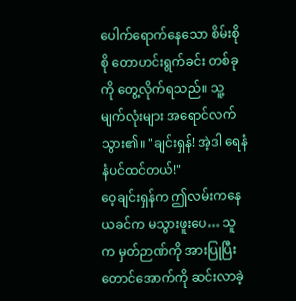ပေါက်ရောက်နေသော စိမ်းစိုစို တောဟင်းရွက်ခင်း တစ်ခုကို တွေ့လိုက်ရသည်။ သူ့မျက်လုံးများ အရောင်လက်သွား၏။ "ချင်းရှန်! အဲ့ဒါ ရေနံနံပင်ထင်တယ်!"
ဝေ့ချင်းရှန်က ဤလမ်းကနေ ယခင်က မသွားဖူးပေ… သူက မှတ်ဉာဏ်ကို အားပြုပြီး တောင်အောက်ကို ဆင်းလာခဲ့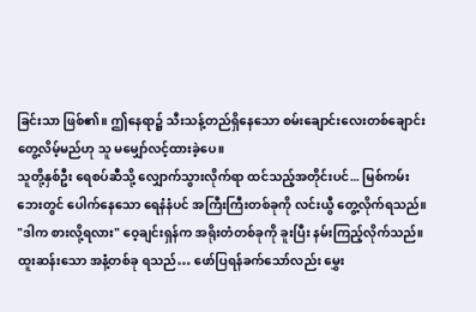ခြင်းသာ ဖြစ်၏။ ဤနေရာ၌ သီးသန့်တည်ရှိနေသော စမ်းချောင်းလေးတစ်ချောင်း တွေ့လိမ့်မည်ဟု သူ မမျှော်လင့်ထားခဲ့ပေ။
သူတို့နှစ်ဦး ရေစပ်ဆီသို့ လျှောက်သွားလိုက်ရာ ထင်သည့်အတိုင်းပင်... မြစ်ကမ်းဘေးတွင် ပေါက်နေသော ရေနံနံပင် အကြီးကြီးတစ်ခုကို လင်းယွီ တွေ့လိုက်ရသည်။
"ဒါက စားလို့ရလား" ဝေ့ချင်းရှန်က အရိုးတံတစ်ခုကို ခူးပြီး နမ်းကြည့်လိုက်သည်။ ထူးဆန်းသော အနံ့တစ်ခု ရသည်… ဖော်ပြရန်ခက်သော်လည်း မွှေး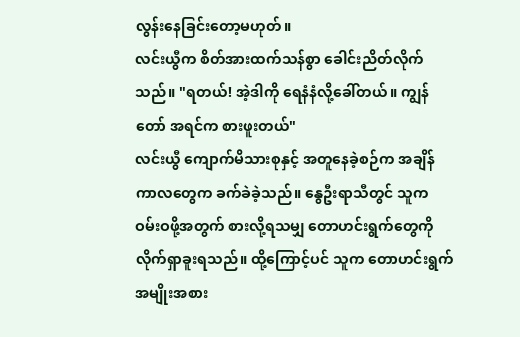လွန်းနေခြင်းတော့မဟုတ်။
လင်းယွီက စိတ်အားထက်သန်စွာ ခေါင်းညိတ်လိုက်သည်။ "ရတယ်! အဲ့ဒါကို ရေနံနံလို့ခေါ်တယ်။ ကျွန်တော် အရင်က စားဖူးတယ်"
လင်းယွီ ကျောက်မိသားစုနှင့် အတူနေခဲ့စဉ်က အချိန်ကာလတွေက ခက်ခဲခဲ့သည်။ နွေဦးရာသီတွင် သူက ဝမ်းဝဖို့အတွက် စားလို့ရသမျှ တောဟင်းရွက်တွေကို လိုက်ရှာခူးရသည်။ ထို့ကြောင့်ပင် သူက တောဟင်းရွက် အမျိုးအစား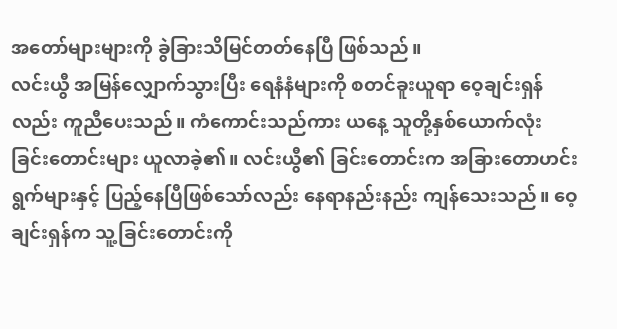အတော်များများကို ခွဲခြားသိမြင်တတ်နေပြီ ဖြစ်သည်။
လင်းယွီ အမြန်လျှောက်သွားပြီး ရေနံနံများကို စတင်ခူးယူရာ ဝေ့ချင်းရှန်လည်း ကူညီပေးသည်။ ကံကောင်းသည်ကား ယနေ့ သူတို့နှစ်ယောက်လုံး ခြင်းတောင်းများ ယူလာခဲ့၏။ လင်းယွီ၏ ခြင်းတောင်းက အခြားတောဟင်းရွက်များနှင့် ပြည့်နေပြီဖြစ်သော်လည်း နေရာနည်းနည်း ကျန်သေးသည်။ ဝေ့ချင်းရှန်က သူ့ခြင်းတောင်းကို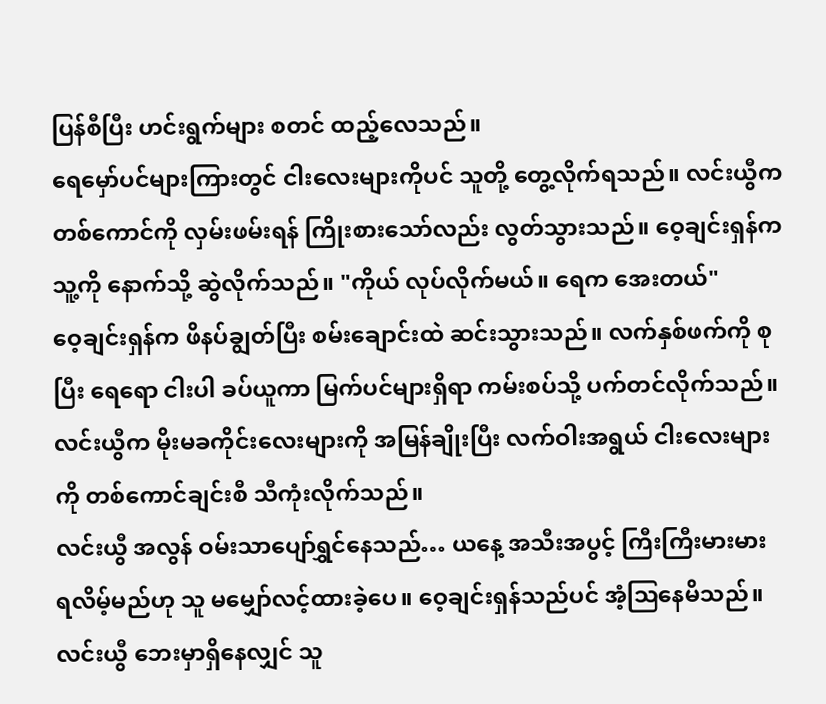ပြန်စီပြီး ဟင်းရွက်များ စတင် ထည့်လေသည်။
ရေမှော်ပင်များကြားတွင် ငါးလေးများကိုပင် သူတို့ တွေ့လိုက်ရသည်။ လင်းယွီက တစ်ကောင်ကို လှမ်းဖမ်းရန် ကြိုးစားသော်လည်း လွတ်သွားသည်။ ဝေ့ချင်းရှန်က သူ့ကို နောက်သို့ ဆွဲလိုက်သည်။ "ကိုယ် လုပ်လိုက်မယ်။ ရေက အေးတယ်"
ဝေ့ချင်းရှန်က ဖိနပ်ချွတ်ပြီး စမ်းချောင်းထဲ ဆင်းသွားသည်။ လက်နှစ်ဖက်ကို စုပြီး ရေရော ငါးပါ ခပ်ယူကာ မြက်ပင်များရှိရာ ကမ်းစပ်သို့ ပက်တင်လိုက်သည်။ လင်းယွီက မိုးမခကိုင်းလေးများကို အမြန်ချိုးပြီး လက်ဝါးအရွယ် ငါးလေးများကို တစ်ကောင်ချင်းစီ သီကုံးလိုက်သည်။
လင်းယွီ အလွန် ဝမ်းသာပျော်ရွှင်နေသည်… ယနေ့ အသီးအပွင့် ကြီးကြီးမားမား ရလိမ့်မည်ဟု သူ မမျှော်လင့်ထားခဲ့ပေ။ ဝေ့ချင်းရှန်သည်ပင် အံ့ဩနေမိသည်။ လင်းယွီ ဘေးမှာရှိနေလျှင် သူ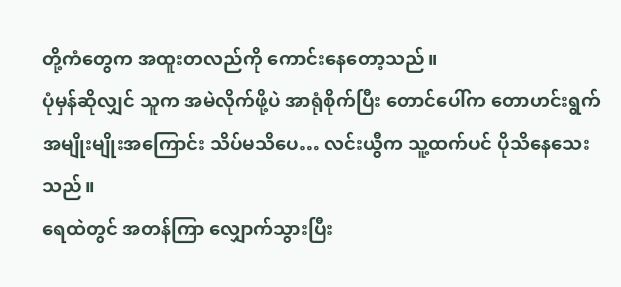တို့ကံတွေက အထူးတလည်ကို ကောင်းနေတော့သည်။
ပုံမှန်ဆိုလျှင် သူက အမဲလိုက်ဖို့ပဲ အာရုံစိုက်ပြီး တောင်ပေါ်က တောဟင်းရွက် အမျိုးမျိုးအကြောင်း သိပ်မသိပေ… လင်းယွီက သူ့ထက်ပင် ပိုသိနေသေးသည်။
ရေထဲတွင် အတန်ကြာ လျှောက်သွားပြီး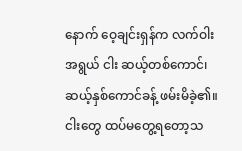နောက် ဝေ့ချင်းရှန်က လက်ဝါးအရွယ် ငါး ဆယ့်တစ်ကောင်၊ ဆယ့်နှစ်ကောင်ခန့် ဖမ်းမိခဲ့၏။ ငါးတွေ ထပ်မတွေ့ရတော့သ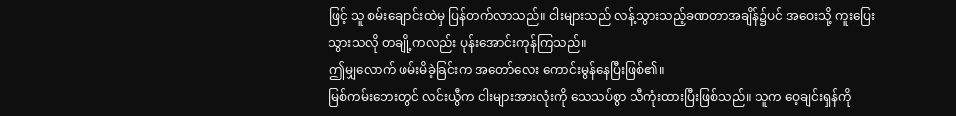ဖြင့် သူ စမ်းချောင်းထဲမှ ပြန်တက်လာသည်။ ငါးများသည် လန့်သွားသည့်ခဏတာအချိန်၌ပင် အဝေးသို့ ကူးပြေးသွားသလို တချို့ကလည်း ပုန်းအောင်းကုန်ကြသည်။
ဤမျှလောက် ဖမ်းမိခဲ့ခြင်းက အတော်လေး ကောင်းမွန်နေပြီးဖြစ်၏။
မြစ်ကမ်းဘေးတွင် လင်းယွီက ငါးများအားလုံးကို သေသပ်စွာ သီကုံးထားပြီးဖြစ်သည်။ သူက ဝေ့ချင်းရှန်ကို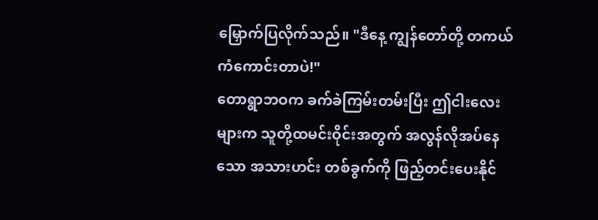မြှောက်ပြလိုက်သည်။ "ဒီနေ့ ကျွန်တော်တို့ တကယ် ကံကောင်းတာပဲ!"
တောရွာဘဝက ခက်ခဲကြမ်းတမ်းပြီး ဤငါးလေးများက သူတို့ထမင်းဝိုင်းအတွက် အလွန်လိုအပ်နေသော အသားဟင်း တစ်ခွက်ကို ဖြည့်တင်းပေးနိုင်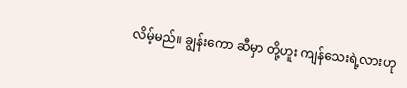လိမ့်မည်။ ချွန်းကော ဆီမှာ တို့ဟူး ကျန်သေးရဲ့လားဟု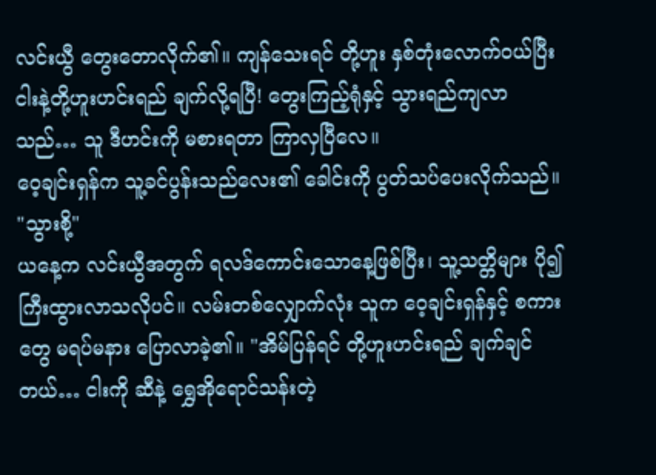လင်းယွီ တွေးတောလိုက်၏။ ကျန်သေးရင် တို့ဟူး နှစ်တုံးလောက်ဝယ်ပြီး ငါးနဲ့တို့ဟူးဟင်းရည် ချက်လို့ရပြီ! တွေးကြည့်ရုံနှင့် သွားရည်ကျလာသည်… သူ ဒီဟင်းကို မစားရတာ ကြာလှပြီလေ။
ဝေ့ချင်းရှန်က သူ့ခင်ပွန်းသည်လေး၏ ခေါင်းကို ပွတ်သပ်ပေးလိုက်သည်။ "သွားစို့"
ယနေ့က လင်းယွီအတွက် ရလဒ်ကောင်းသောနေ့ဖြစ်ပြီး၊ သူ့သတ္တိများ ပို၍ကြီးထွားလာသလိုပင်။ လမ်းတစ်လျှောက်လုံး သူက ဝေ့ချင်းရှန်နှင့် စကားတွေ မရပ်မနား ပြောလာခဲ့၏။ "အိမ်ပြန်ရင် တို့ဟူးဟင်းရည် ချက်ချင်တယ်… ငါးကို ဆီနဲ့ ရွှေအိုရောင်သန်းတဲ့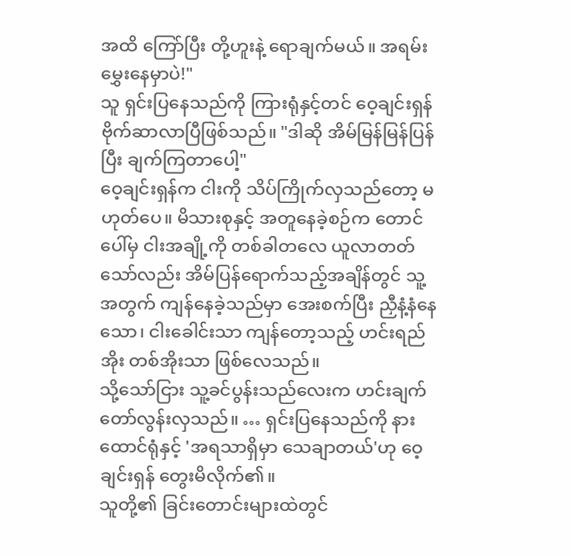အထိ ကြော်ပြီး တို့ဟူးနဲ့ ရောချက်မယ်။ အရမ်း မွှေးနေမှာပဲ!"
သူ ရှင်းပြနေသည်ကို ကြားရုံနှင့်တင် ဝေ့ချင်းရှန် ဗိုက်ဆာလာပြီဖြစ်သည်။ "ဒါဆို အိမ်မြန်မြန်ပြန်ပြီး ချက်ကြတာပေါ့"
ဝေ့ချင်းရှန်က ငါးကို သိပ်ကြိုက်လှသည်တော့ မဟုတ်ပေ။ မိသားစုနှင့် အတူနေခဲ့စဉ်က တောင်ပေါ်မှ ငါးအချို့ကို တစ်ခါတလေ ယူလာတတ်သော်လည်း အိမ်ပြန်ရောက်သည့်အချိန်တွင် သူ့အတွက် ကျန်နေခဲ့သည်မှာ အေးစက်ပြီး ညှီနံ့နံနေသော၊ ငါးခေါင်းသာ ကျန်တော့သည့် ဟင်းရည်အိုး တစ်အိုးသာ ဖြစ်လေသည်။
သို့သော်ငြား သူ့ခင်ပွန်းသည်လေးက ဟင်းချက်တော်လွန်းလှသည်။ … ရှင်းပြနေသည်ကို နားထောင်ရုံနှင့် 'အရသာရှိမှာ သေချာတယ်'ဟု ဝေ့ချင်းရှန် တွေးမိလိုက်၏။
သူတို့၏ ခြင်းတောင်းများထဲတွင်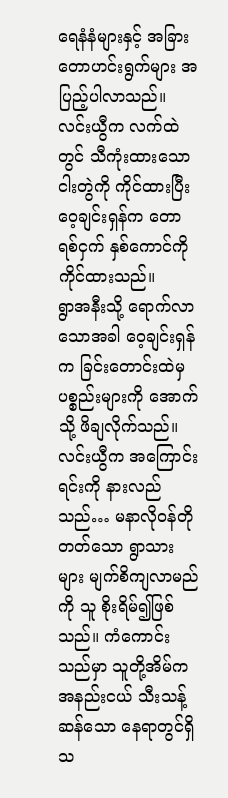ရေနံနံများနှင့် အခြားတောဟင်းရွက်များ အပြည့်ပါလာသည်။ လင်းယွီက လက်ထဲတွင် သီကုံးထားသောငါးတွဲကို ကိုင်ထားပြီး ဝေ့ချင်းရှန်က တောရစ်ငှက် နှစ်ကောင်ကို ကိုင်ထားသည်။
ရွာအနီးသို့ ရောက်လာသောအခါ ဝေ့ချင်းရှန်က ခြင်းတောင်းထဲမှ ပစ္စည်းများကို အောက်သို့ ဖိချလိုက်သည်။ လင်းယွီက အကြောင်းရင်းကို နားလည်သည်… မနာလိုဝန်တိုတတ်သော ရွာသားများ မျက်စိကျလာမည်ကို သူ စိုးရိမ်၍ဖြစ်သည်။ ကံကောင်းသည်မှာ သူတို့အိမ်က အနည်းငယ် သီးသန့်ဆန်သော နေရာတွင်ရှိသ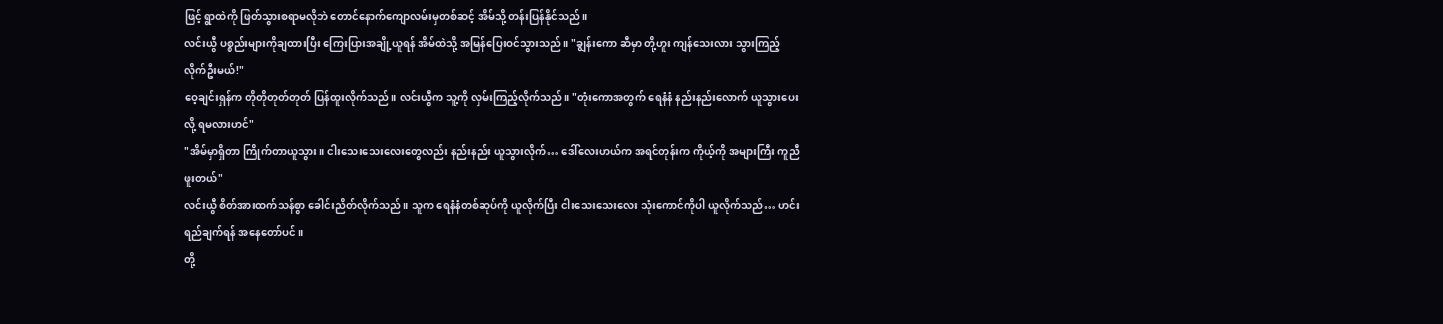ဖြင့် ရွာထဲကို ဖြတ်သွားစရာမလိုဘဲ တောင်နောက်ကျောလမ်းမှတစ်ဆင့် အိမ်သို့ တန်းပြန်နိုင်သည်။
လင်းယွီ ပစ္စည်းများကိုချထားပြီး ကြေးပြားအချို့ယူရန် အိမ်ထဲသို့ အမြန်ပြေးဝင်သွားသည်။ "ချွန်းကော ဆီမှာ တို့ဟူး ကျန်သေးလား သွားကြည့်လိုက်ဦးမယ်!"
ဝေ့ချင်းရှန်က တိုတိုတုတ်တုတ် ပြန်ထူးလိုက်သည်။ လင်းယွီက သူ့ကို လှမ်းကြည့်လိုက်သည်။ "တုံးကောအတွက် ရေနံနံ နည်းနည်းလောက် ယူသွားပေးလို့ ရမလားဟင်"
"အိမ်မှာရှိတာ ကြိုက်တာယူသွား။ ငါးသေးသေးလေးတွေလည်း နည်းနည်း ယူသွားလိုက်… ဒေါ်လေးဟယ်က အရင်တုန်းက ကိုယ့်ကို အများကြီး ကူညီဖူးတယ်"
လင်းယွီ စိတ်အားထက်သန်စွာ ခေါင်းညိတ်လိုက်သည်။ သူက ရေနံနံတစ်ဆုပ်ကို ယူလိုက်ပြီး ငါးသေးသေးလေး သုံးကောင်ကိုပါ ယူလိုက်သည်… ဟင်းရည်ချက်ရန် အနေတော်ပင်။
တို့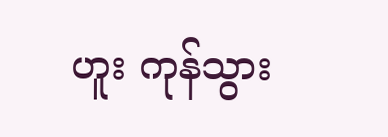ဟူး ကုန်သွား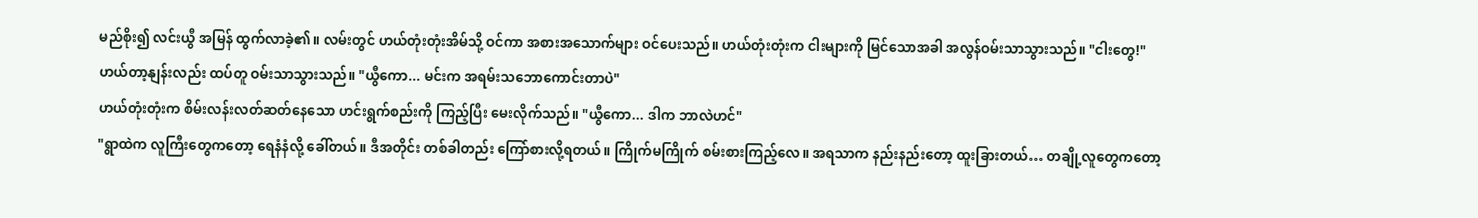မည်စိုး၍ လင်းယွီ အမြန် ထွက်လာခဲ့၏။ လမ်းတွင် ဟယ်တုံးတုံးအိမ်သို့ ဝင်ကာ အစားအသောက်များ ဝင်ပေးသည်။ ဟယ်တုံးတုံးက ငါးများကို မြင်သောအခါ အလွန်ဝမ်းသာသွားသည်။ "ငါးတွေ!"
ဟယ်တာ့နျန်းလည်း ထပ်တူ ဝမ်းသာသွားသည်။ "ယွီကော... မင်းက အရမ်းသဘောကောင်းတာပဲ"
ဟယ်တုံးတုံးက စိမ်းလန်းလတ်ဆတ်နေသော ဟင်းရွက်စည်းကို ကြည့်ပြီး မေးလိုက်သည်။ "ယွီကော... ဒါက ဘာလဲဟင်"
"ရွာထဲက လူကြီးတွေကတော့ ရေနံနံလို့ ခေါ်တယ်။ ဒီအတိုင်း တစ်ခါတည်း ကြော်စားလို့ရတယ်။ ကြိုက်မကြိုက် စမ်းစားကြည့်လေ။ အရသာက နည်းနည်းတော့ ထူးခြားတယ်… တချို့လူတွေကတော့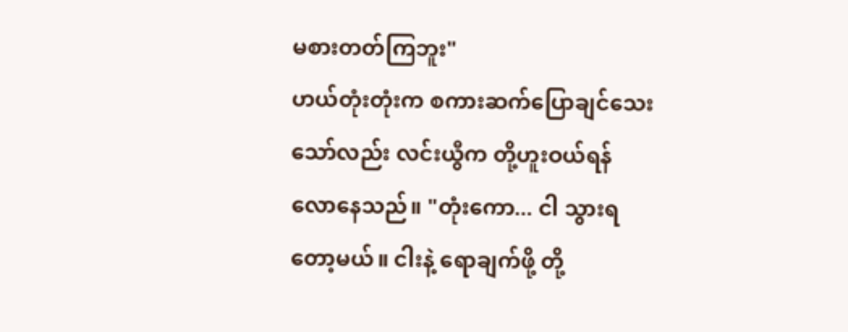မစားတတ်ကြဘူး"
ဟယ်တုံးတုံးက စကားဆက်ပြောချင်သေးသော်လည်း လင်းယွီက တို့ဟူးဝယ်ရန် လောနေသည်။ "တုံးကော... ငါ သွားရတော့မယ်။ ငါးနဲ့ ရောချက်ဖို့ တို့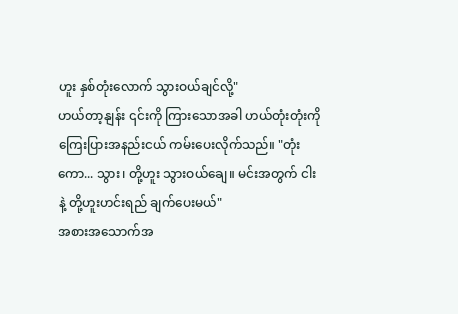ဟူး နှစ်တုံးလောက် သွားဝယ်ချင်လို့"
ဟယ်တာ့နျန်း ၎င်းကို ကြားသောအခါ ဟယ်တုံးတုံးကို ကြေးပြားအနည်းငယ် ကမ်းပေးလိုက်သည်။ "တုံးကော... သွား၊ တို့ဟူး သွားဝယ်ချေ။ မင်းအတွက် ငါးနဲ့ တို့ဟူးဟင်းရည် ချက်ပေးမယ်"
အစားအသောက်အ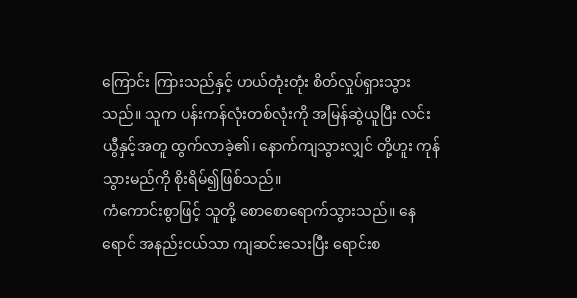ကြောင်း ကြားသည်နှင့် ဟယ်တုံးတုံး စိတ်လှုပ်ရှားသွားသည်။ သူက ပန်းကန်လုံးတစ်လုံးကို အမြန်ဆွဲယူပြီး လင်းယွီနှင့်အတူ ထွက်လာခဲ့၏၊ နောက်ကျသွားလျှင် တို့ဟူး ကုန်သွားမည်ကို စိုးရိမ်၍ဖြစ်သည်။
ကံကောင်းစွာဖြင့် သူတို့ စောစောရောက်သွားသည်။ နေရောင် အနည်းငယ်သာ ကျဆင်းသေးပြီး ရောင်းစ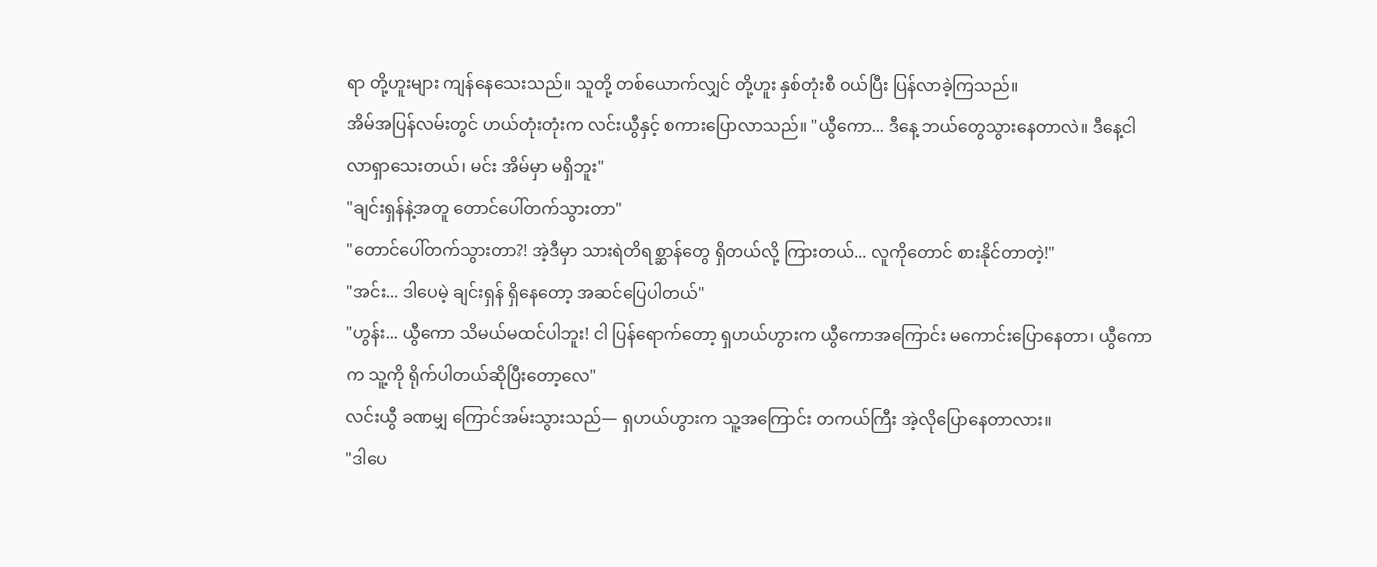ရာ တို့ဟူးများ ကျန်နေသေးသည်။ သူတို့ တစ်ယောက်လျှင် တို့ဟူး နှစ်တုံးစီ ဝယ်ပြီး ပြန်လာခဲ့ကြသည်။
အိမ်အပြန်လမ်းတွင် ဟယ်တုံးတုံးက လင်းယွီနှင့် စကားပြောလာသည်။ "ယွီကော... ဒီနေ့ ဘယ်တွေသွားနေတာလဲ။ ဒီနေ့ငါ လာရှာသေးတယ်၊ မင်း အိမ်မှာ မရှိဘူး"
"ချင်းရှန်နဲ့အတူ တောင်ပေါ်တက်သွားတာ"
"တောင်ပေါ်တက်သွားတာ?! အဲ့ဒီမှာ သားရဲတိရစ္ဆာန်တွေ ရှိတယ်လို့ ကြားတယ်... လူကိုတောင် စားနိုင်တာတဲ့!"
"အင်း... ဒါပေမဲ့ ချင်းရှန် ရှိနေတော့ အဆင်ပြေပါတယ်"
"ဟွန်း... ယွီကော သိမယ်မထင်ပါဘူး! ငါ ပြန်ရောက်တော့ ရှဟယ်ဟွားက ယွီကောအကြောင်း မကောင်းပြောနေတာ၊ ယွီကောက သူ့ကို ရိုက်ပါတယ်ဆိုပြီးတော့လေ"
လင်းယွီ ခဏမျှ ကြောင်အမ်းသွားသည်— ရှဟယ်ဟွားက သူ့အကြောင်း တကယ်ကြီး အဲ့လိုပြောနေတာလား။
"ဒါပေ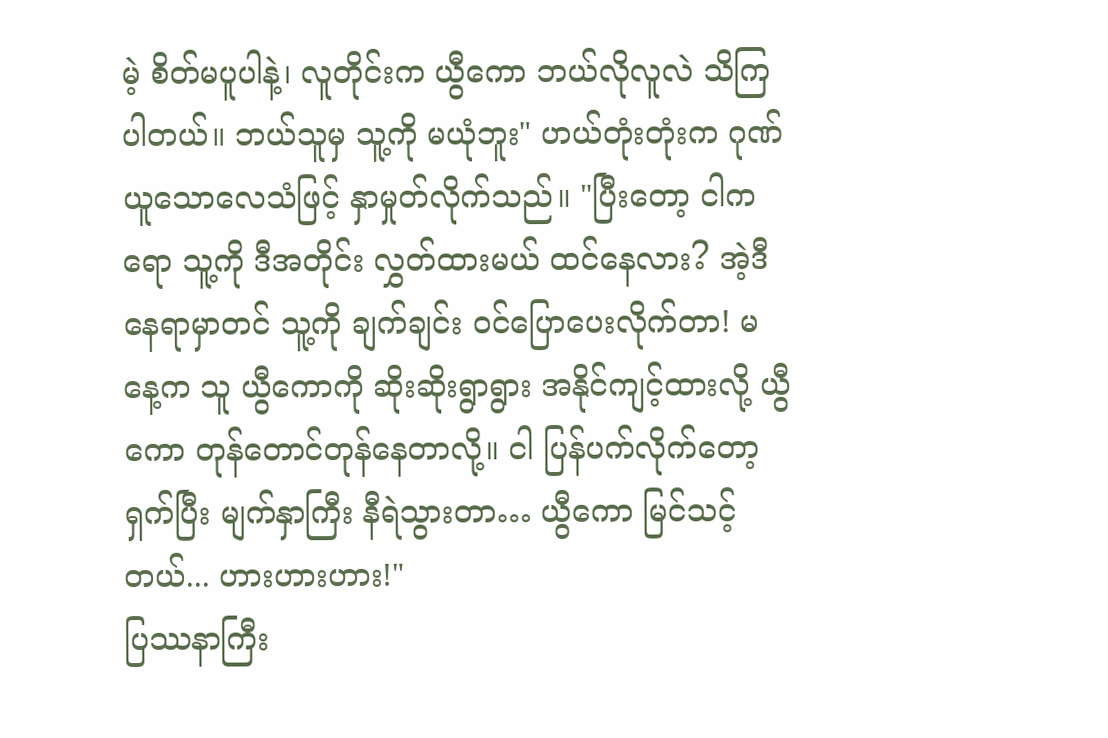မဲ့ စိတ်မပူပါနဲ့၊ လူတိုင်းက ယွီကော ဘယ်လိုလူလဲ သိကြပါတယ်။ ဘယ်သူမှ သူ့ကို မယုံဘူး" ဟယ်တုံးတုံးက ဂုဏ်ယူသောလေသံဖြင့် နှာမှုတ်လိုက်သည်။ "ပြီးတော့ ငါကရော သူ့ကို ဒီအတိုင်း လွှတ်ထားမယ် ထင်နေလား? အဲ့ဒီနေရာမှာတင် သူ့ကို ချက်ချင်း ဝင်ပြောပေးလိုက်တာ! မနေ့က သူ ယွီကောကို ဆိုးဆိုးရွာရွား အနိုင်ကျင့်ထားလို့ ယွီကော တုန်တောင်တုန်နေတာလို့။ ငါ ပြန်ပက်လိုက်တော့ ရှက်ပြီး မျက်နှာကြီး နီရဲသွားတာ… ယွီကော မြင်သင့်တယ်... ဟားဟားဟား!"
ပြဿနာကြီး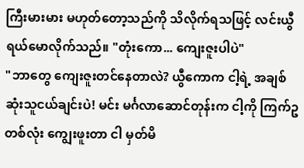ကြီးမားမား မဟုတ်တော့သည်ကို သိလိုက်ရသဖြင့် လင်းယွီ ရယ်မောလိုက်သည်။ "တုံးကော... ကျေးဇူးပါပဲ"
"ဘာတွေ ကျေးဇူးတင်နေတာလဲ? ယွီကောက ငါ့ရဲ့ အချစ်ဆုံးသူငယ်ချင်းပဲ! မင်း မင်္ဂလာဆောင်တုန်းက ငါ့ကို ကြက်ဥတစ်လုံး ကျွေးဖူးတာ ငါ မှတ်မိ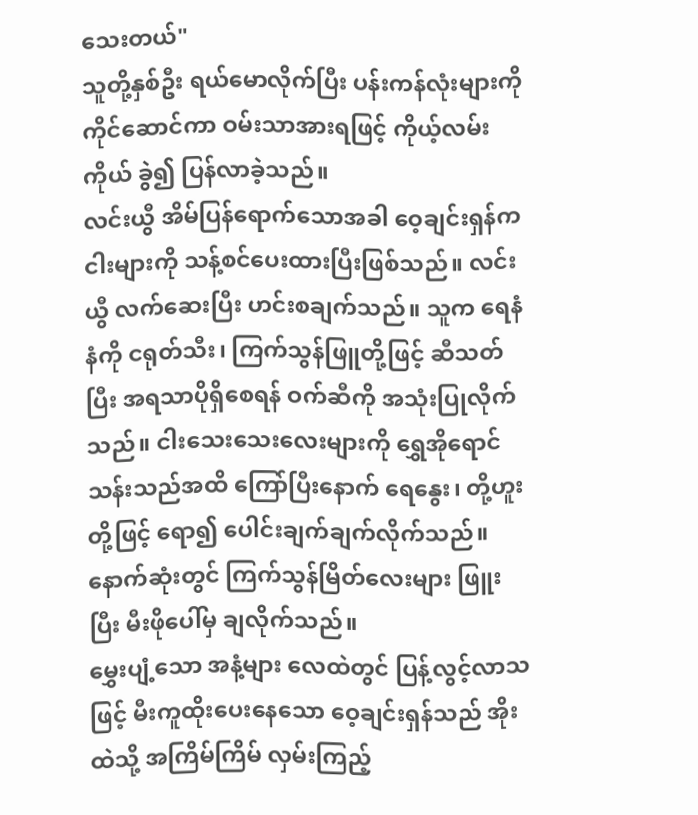သေးတယ်"
သူတို့နှစ်ဦး ရယ်မောလိုက်ပြီး ပန်းကန်လုံးများကို ကိုင်ဆောင်ကာ ဝမ်းသာအားရဖြင့် ကိုယ့်လမ်းကိုယ် ခွဲ၍ ပြန်လာခဲ့သည်။
လင်းယွီ အိမ်ပြန်ရောက်သောအခါ ဝေ့ချင်းရှန်က ငါးများကို သန့်စင်ပေးထားပြီးဖြစ်သည်။ လင်းယွီ လက်ဆေးပြီး ဟင်းစချက်သည်။ သူက ရေနံနံကို ငရုတ်သီး၊ ကြက်သွန်ဖြူတို့ဖြင့် ဆီသတ်ပြီး အရသာပိုရှိစေရန် ဝက်ဆီကို အသုံးပြုလိုက်သည်။ ငါးသေးသေးလေးများကို ရွှေအိုရောင်သန်းသည်အထိ ကြော်ပြီးနောက် ရေနွေး၊ တို့ဟူးတို့ဖြင့် ရော၍ ပေါင်းချက်ချက်လိုက်သည်။ နောက်ဆုံးတွင် ကြက်သွန်မြိတ်လေးများ ဖြူးပြီး မီးဖိုပေါ်မှ ချလိုက်သည်။
မွှေးပျံ့သော အနံ့များ လေထဲတွင် ပြန့်လွင့်လာသဖြင့် မီးကူထိုးပေးနေသော ဝေ့ချင်းရှန်သည် အိုးထဲသို့ အကြိမ်ကြိမ် လှမ်းကြည့်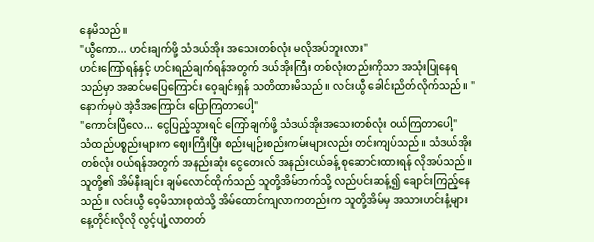နေမိသည်။
"ယွီကော... ဟင်းချက်ဖို့ သံဒယ်အိုး အသေးတစ်လုံး မလိုအပ်ဘူးလား"
ဟင်းကြော်ရန်နှင့် ဟင်းရည်ချက်ရန်အတွက် ဒယ်အိုးကြီး တစ်လုံးတည်းကိုသာ အသုံးပြုနေရသည်မှာ အဆင်မပြေကြောင်း ဝေ့ချင်းရှန် သတိထားမိသည်။ လင်းယွီ ခေါင်းညိတ်လိုက်သည်။ "နောက်မှပဲ အဲ့ဒီအကြောင်း ပြောကြတာပေါ့"
"ကောင်းပြီလေ... ငွေပြည့်သွားရင် ကြော်ချက်ဖို့ သံဒယ်အိုးအသေးတစ်လုံး ဝယ်ကြတာပေါ့"
သံထည်ပစ္စည်းများက ဈေးကြီးပြီး စည်းမျဉ်းစည်းကမ်းများလည်း တင်းကျပ်သည်။ သံဒယ်အိုးတစ်လုံး ဝယ်ရန်အတွက် အနည်းဆုံး ငွေတေးလ် အနည်းငယ်ခန့် စုဆောင်းထားရန် လိုအပ်သည်။
သူတို့၏ အိမ်နီးချင်း ချမ်လောင်ထိုက်သည် သူတို့အိမ်ဘက်သို့ လည်ပင်းဆန့်၍ ချောင်းကြည့်နေသည်။ လင်းယွီ ဝေ့မိသားစုထဲသို့ အိမ်ထောင်ကျလာကတည်းက သူတို့အိမ်မှ အသားဟင်းနံ့များ နေ့တိုင်းလိုလို လွင့်ပျံ့လာတတ်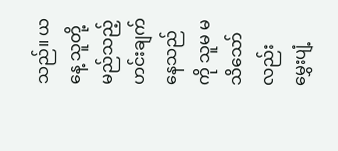သည်။ ယနေ့ သူတို့ မည်သည့်ဟင်းချက်နေသည်ကို သူမ မသိသော်လည်း မွှေးပျံ့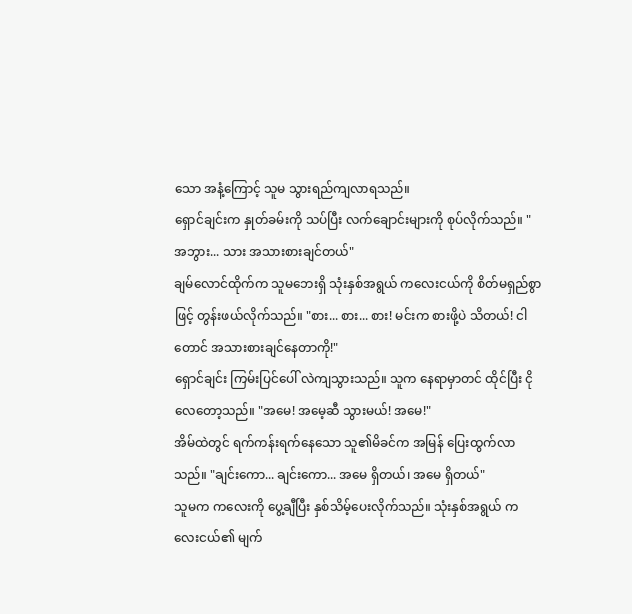သော အနံ့ကြောင့် သူမ သွားရည်ကျလာရသည်။
ရှောင်ချင်းက နှုတ်ခမ်းကို သပ်ပြီး လက်ချောင်းများကို စုပ်လိုက်သည်။ "အဘွား... သား အသားစားချင်တယ်"
ချမ်လောင်ထိုက်က သူမဘေးရှိ သုံးနှစ်အရွယ် ကလေးငယ်ကို စိတ်မရှည်စွာဖြင့် တွန်းဖယ်လိုက်သည်။ "စား... စား... စား! မင်းက စားဖို့ပဲ သိတယ်! ငါတောင် အသားစားချင်နေတာကို!"
ရှောင်ချင်း ကြမ်းပြင်ပေါ် လဲကျသွားသည်။ သူက နေရာမှာတင် ထိုင်ပြီး ငိုလေတော့သည်။ "အမေ! အမေ့ဆီ သွားမယ်! အမေ!"
အိမ်ထဲတွင် ရက်ကန်းရက်နေသော သူ၏မိခင်က အမြန် ပြေးထွက်လာသည်။ "ချင်းကော... ချင်းကော... အမေ ရှိတယ်၊ အမေ ရှိတယ်"
သူမက ကလေးကို ပွေ့ချီပြီး နှစ်သိမ့်ပေးလိုက်သည်။ သုံးနှစ်အရွယ် ကလေးငယ်၏ မျက်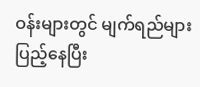ဝန်းများတွင် မျက်ရည်များ ပြည့်နေပြီး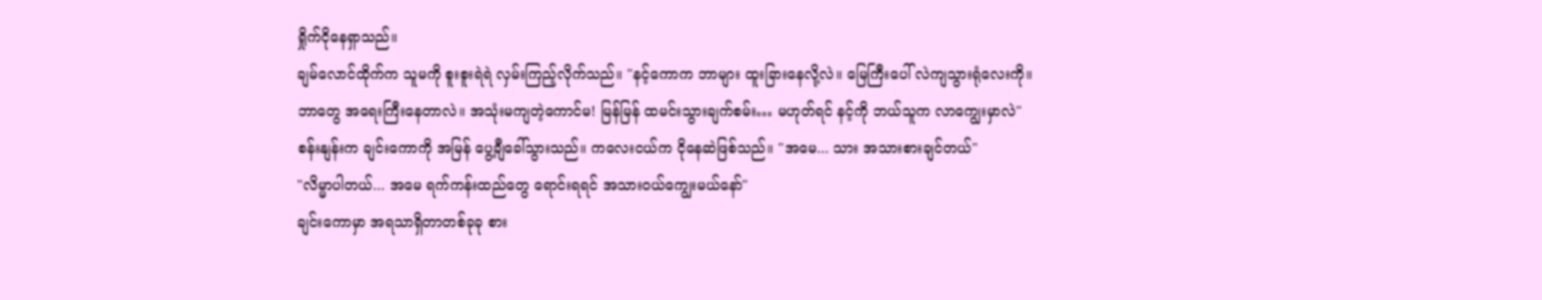ရှိုက်ငိုနေရှာသည်။
ချမ်လောင်ထိုက်က သူမကို စူးစူးရဲရဲ လှမ်းကြည့်လိုက်သည်။ "နင့်ကောက ဘာများ ထူးခြားနေလို့လဲ။ မြေကြီးပေါ် လဲကျသွားရုံလေးကို။ ဘာတွေ အရေးကြီးနေတာလဲ။ အသုံးမကျတဲ့ကောင်မ! မြန်မြန် ထမင်းသွားချက်စမ်း… မဟုတ်ရင် နင့်ကို ဘယ်သူက လာကျွေးမှာလဲ"
စန်းနျန်းက ချင်းကောကို အမြန် ပွေ့ချီခေါ်သွားသည်။ ကလေးငယ်က ငိုနေဆဲဖြစ်သည်။ "အမေ... သား အသားစားချင်တယ်"
"လိမ္မာပါတယ်... အမေ ရက်ကန်းထည်တွေ ရောင်းရရင် အသားဝယ်ကျွေးမယ်နော်"
ချင်းကောမှာ အရသာရှိတာတစ်ခုခု စား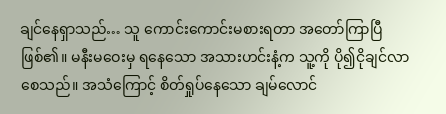ချင်နေရှာသည်… သူ ကောင်းကောင်းမစားရတာ အတော်ကြာပြီဖြစ်၏။ မနီးမဝေးမှ ရနေသော အသားဟင်းနံ့က သူ့ကို ပို၍ငိုချင်လာစေသည်။ အသံကြောင့် စိတ်ရှုပ်နေသော ချမ်လောင်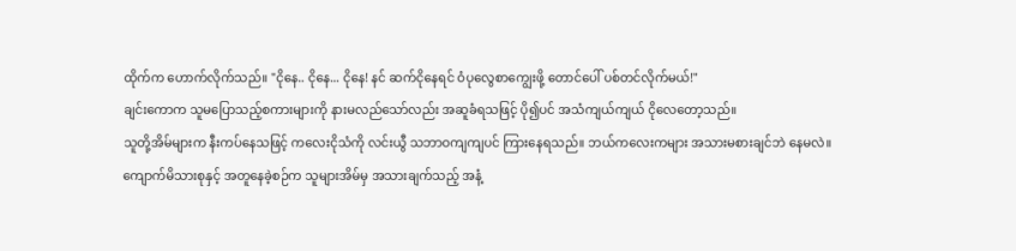ထိုက်က ဟောက်လိုက်သည်။ "ငိုနေ.. ငိုနေ... ငိုနေ! နင် ဆက်ငိုနေရင် ဝံပုလွေစာကျွေးဖို့ တောင်ပေါ် ပစ်တင်လိုက်မယ်!"
ချင်းကောက သူမပြောသည့်စကားများကို နားမလည်သော်လည်း အဆူခံရသဖြင့် ပို၍ပင် အသံကျယ်ကျယ် ငိုလေတော့သည်။
သူတို့အိမ်များက နီးကပ်နေသဖြင့် ကလေးငိုသံကို လင်းယွီ သဘာဝကျကျပင် ကြားနေရသည်။ ဘယ်ကလေးကများ အသားမစားချင်ဘဲ နေမလဲ။ ကျောက်မိသားစုနှင့် အတူနေခဲ့စဉ်က သူများအိမ်မှ အသားချက်သည့် အနံ့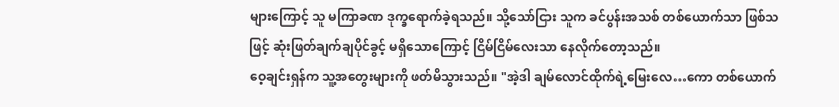များကြောင့် သူ မကြာခဏ ဒုက္ခရောက်ခဲ့ရသည်။ သို့သော်ငြား သူက ခင်ပွန်းအသစ် တစ်ယောက်သာ ဖြစ်သဖြင့် ဆုံးဖြတ်ချက်ချပိုင်ခွင့် မရှိသောကြောင့် ငြိမ်ငြိမ်လေးသာ နေလိုက်တော့သည်။
ဝေ့ချင်းရှန်က သူ့အတွေးများကို ဖတ်မိသွားသည်။ "အဲ့ဒါ ချမ်လောင်ထိုက်ရဲ့မြေးလေ…ကော တစ်ယောက်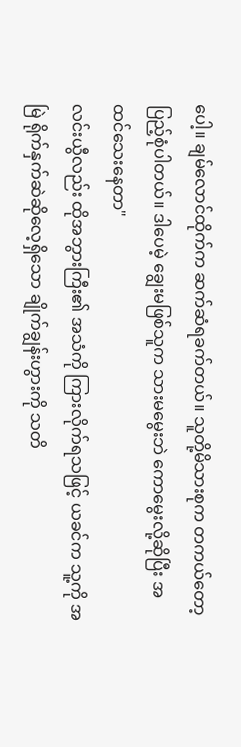ပေါ့။ ချမ်လောင်ထိုက်က ဆက်ဆံရခက်တယ်။ သူတို့မိသားစုက တကယ်တော့ ပြည့်စုံပါတယ်။ ဒါပေမဲ့ ချွေးမဖြစ်သူက သားမမွေးဘဲ ကောမွေးလို့ဆိုပြီး အထင်သေးနေတာ"
လင်းယွီလည်း ထိုအဘွားကြီး၏ အသံကို ကြားလိုက်ရသဖြင့် ယခင်က သူ့ကို အမြဲ ရိုက်နှက်ဆဲဆိုလေ့ရှိသော ချိုက်ချွန်းဟွားကို သတိ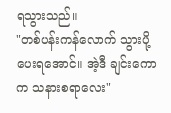ရသွားသည်။
"တစ်ပန်းကန်လောက် သွားပို့ပေးရအောင်။ အဲ့ဒီ ချင်းကောက သနားစရာလေး"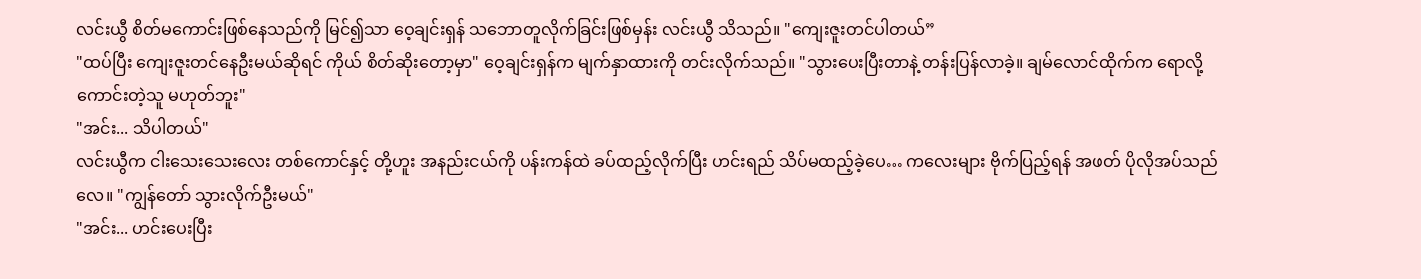လင်းယွီ စိတ်မကောင်းဖြစ်နေသည်ကို မြင်၍သာ ဝေ့ချင်းရှန် သဘောတူလိုက်ခြင်းဖြစ်မှန်း လင်းယွီ သိသည်။ "ကျေးဇူးတင်ပါတယ်”
"ထပ်ပြီး ကျေးဇူးတင်နေဦးမယ်ဆိုရင် ကိုယ် စိတ်ဆိုးတော့မှာ" ဝေ့ချင်းရှန်က မျက်နှာထားကို တင်းလိုက်သည်။ "သွားပေးပြီးတာနဲ့ တန်းပြန်လာခဲ့။ ချမ်လောင်ထိုက်က ရောလို့ကောင်းတဲ့သူ မဟုတ်ဘူး"
"အင်း... သိပါတယ်"
လင်းယွီက ငါးသေးသေးလေး တစ်ကောင်နှင့် တို့ဟူး အနည်းငယ်ကို ပန်းကန်ထဲ ခပ်ထည့်လိုက်ပြီး ဟင်းရည် သိပ်မထည့်ခဲ့ပေ… ကလေးများ ဗိုက်ပြည့်ရန် အဖတ် ပိုလိုအပ်သည်လေ။ "ကျွန်တော် သွားလိုက်ဦးမယ်"
"အင်း... ဟင်းပေးပြီး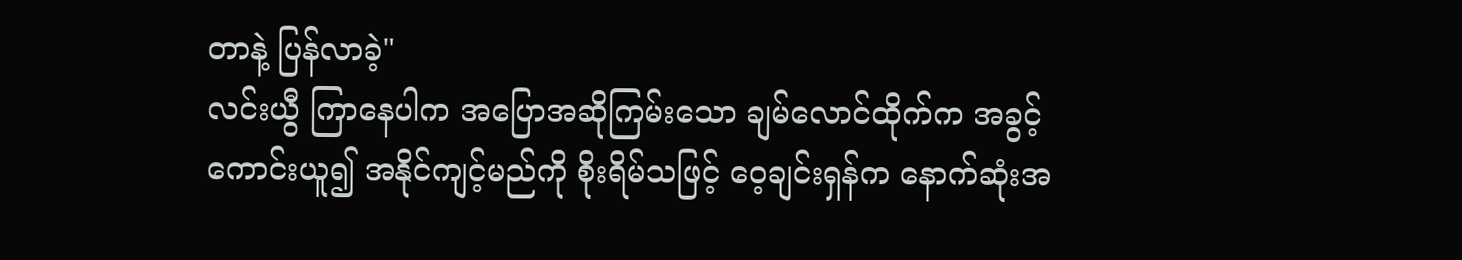တာနဲ့ ပြန်လာခဲ့"
လင်းယွီ ကြာနေပါက အပြောအဆိုကြမ်းသော ချမ်လောင်ထိုက်က အခွင့်ကောင်းယူ၍ အနိုင်ကျင့်မည်ကို စိုးရိမ်သဖြင့် ဝေ့ချင်းရှန်က နောက်ဆုံးအ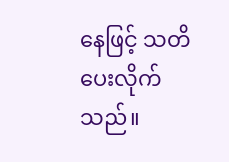နေဖြင့် သတိပေးလိုက်သည်။